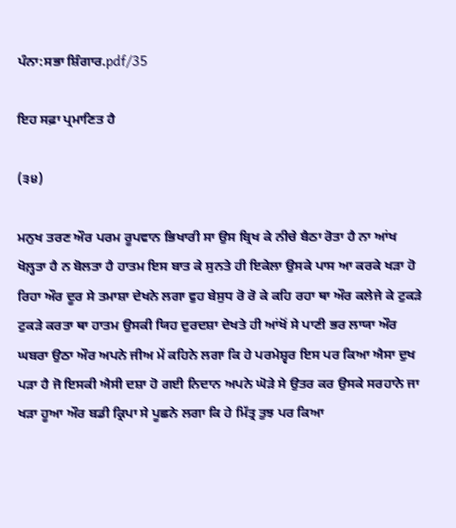ਪੰਨਾ:ਸਭਾ ਸ਼ਿੰਗਾਰ.pdf/35

ਇਹ ਸਫ਼ਾ ਪ੍ਰਮਾਣਿਤ ਹੈ

(੩੪)

ਮਨੁਖ ਤਰਣ ਔਰ ਪਰਮ ਰੂਪਵਾਨ ਭਿਖਾਰੀ ਸਾ ਉਸ ਬ੍ਰਿਖ ਕੇ ਨੀਚੇ ਬੈਠਾ ਰੋਤਾ ਹੈ ਨਾ ਆਂਖ ਖੋਲ਼੍ਹਤਾ ਹੈ ਨ ਬੋਲਤਾ ਹੈ ਹਾਤਮ ਇਸ ਬਾਤ ਕੇ ਸੁਨਤੇ ਹੀ ਇਕੇਲਾ ਉਸਕੇ ਪਾਸ ਆ ਕਰਕੇ ਖੜਾ ਹੋ ਰਿਹਾ ਔਰ ਦੂਰ ਸੇ ਤਮਾਸ਼ਾ ਦੇਖਨੇ ਲਗਾ ਵੁਹ ਬੇਸੁਧ ਰੋ ਰੋ ਕੇ ਕਹਿ ਰਹਾ ਥਾ ਔਰ ਕਲੇਜੇ ਕੇ ਟੁਕੜੇ ਟੁਕੜੇ ਕਰਤਾ ਥਾ ਹਾਤਮ ਉਸਕੀ ਯਿਹ ਦੁਰਦਸ਼ਾ ਦੇਖਤੇ ਹੀ ਆਂਖੋਂ ਸੇ ਪਾਣੀ ਭਰ ਲਾਯਾ ਔਰ ਘਬਰਾ ਉਠਾ ਔਰ ਅਪਨੇ ਜੀਅ ਮੇਂ ਕਹਿਨੇ ਲਗਾ ਕਿ ਹੇ ਪਰਮੇਸ਼੍ਵਰ ਇਸ ਪਰ ਕਿਆ ਐਸਾ ਦੁਖ ਪੜਾ ਹੈ ਜੋ ਇਸਕੀ ਐਸੀ ਦਸ਼ਾ ਹੋ ਗਈ ਨਿਦਾਨ ਅਪਨੇ ਘੋੜੇ ਸੇ ਉਤਰ ਕਰ ਉਸਕੇ ਸਰਹਾਨੇ ਜਾ ਖੜਾ ਹੂਆ ਔਰ ਬਡੀ ਕ੍ਰਿਪਾ ਸੇ ਪੂਛਨੇ ਲਗਾ ਕਿ ਹੇ ਮਿੱਤ੍ਰ ਤੁਝ ਪਰ ਕਿਆ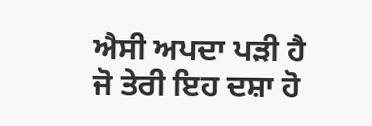ਐਸੀ ਅਪਦਾ ਪੜੀ ਹੈ ਜੋ ਤੇਰੀ ਇਹ ਦਸ਼ਾ ਹੋ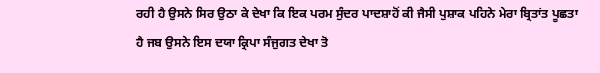ਰਹੀ ਹੈ ਉਸਨੇ ਸਿਰ ਉਠਾ ਕੇ ਦੇਖਾ ਕਿ ਇਕ ਪਰਮ ਸੁੰਦਰ ਪਾਦਸ਼ਾਹੋਂ ਕੀ ਜੈਸੀ ਪੁਸ਼ਾਕ ਪਹਿਨੇ ਮੇਰਾ ਬ੍ਰਿਤਾਂਤ ਪੂਛਤਾ ਹੈ ਜਬ ਉਸਨੇ ਇਸ ਦਯਾ ਕ੍ਰਿਪਾ ਸੰਜੁਗਤ ਦੇਖਾ ਤੋ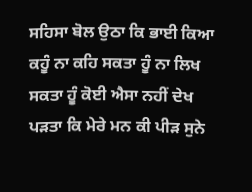ਸਹਿਸਾ ਬੋਲ ਉਠਾ ਕਿ ਭਾਈ ਕਿਆ ਕਹੂੰ ਨਾ ਕਹਿ ਸਕਤਾ ਹੂੰ ਨਾ ਲਿਖ ਸਕਤਾ ਹੂੰ ਕੋਈ ਐਸਾ ਨਹੀਂ ਦੇਖ ਪੜਤਾ ਕਿ ਮੇਰੇ ਮਨ ਕੀ ਪੀੜ ਸੁਨੇ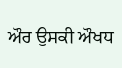ਔਰ ਉਸਕੀ ਔਖਧ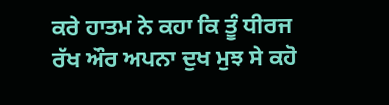ਕਰੇ ਹਾਤਮ ਨੇ ਕਹਾ ਕਿ ਤੂੰ ਧੀਰਜ ਰੱਖ ਔਰ ਅਪਨਾ ਦੁਖ ਮੁਝ ਸੇ ਕਹੋ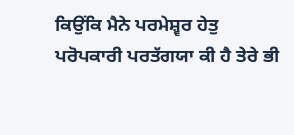ਕਿਉਂਕਿ ਮੈਨੇ ਪਰਮੇਸ਼੍ਵਰ ਹੇਤੁ ਪਰੋਪਕਾਰੀ ਪਰਤੱਗਯਾ ਕੀ ਹੈ ਤੇਰੇ ਭੀ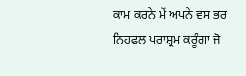ਕਾਮ ਕਰਨੇ ਮੇਂ ਅਪਨੇ ਵਸ ਭਰ ਨਿਹਫਲ ਪਰਾਸ਼੍ਰਮ ਕਰੂੰਗਾ ਜੋ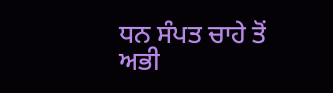ਧਨ ਸੰਪਤ ਚਾਹੇ ਤੋਂ ਅਭੀ